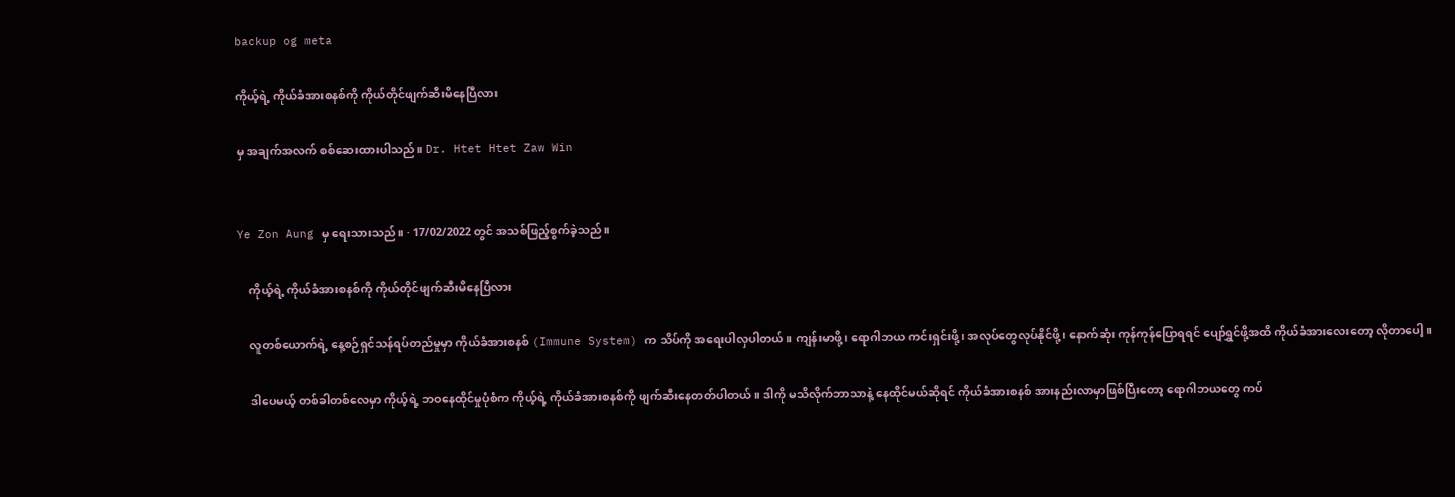backup og meta

ကိုယ့်ရဲ့ ကိုယ်ခံအားစနစ်ကို ကိုယ်တိုင်ဖျက်ဆီးမိနေပြီလား

မှ အချက်အလက် စစ်ဆေးထားပါသည်။ Dr. Htet Htet Zaw Win


Ye Zon Aung မှ ရေးသားသည်။ · 17/02/2022 တွင် အသစ်ဖြည့်စွက်ခဲ့သည်။

    ကိုယ့်ရဲ့ ကိုယ်ခံအားစနစ်ကို ကိုယ်တိုင်ဖျက်ဆီးမိနေပြီလား

    လူတစ်ယောက်ရဲ့ နေ့စဉ်ရှင်သန်ရပ်တည်မှုမှာ ကိုယ်ခံအားစနစ် (Immune System) က သိပ်ကို အရေးပါလှပါတယ်။ ကျန်းမာဖို့၊ ရောဂါဘယ ကင်းရှင်းဖို့၊ အလုပ်တွေလုပ်နိုင်ဖို့၊ နောက်ဆုံး ကုန်ကုန်ပြောရရင် ပျော်ရွှင်ဖို့အထိ ကိုယ်ခံအားလေးတော့ လိုတာပေါ့။

    ဒါပေမယ့် တစ်ခါတစ်လေမှာ ကိုယ့်ရဲ့ ဘဝနေထိုင်မှုပုံစံက ကိုယ့်ရဲ့ ကိုယ်ခံအားစနစ်ကို ဖျက်ဆီးနေတတ်ပါတယ်။ ဒါကို မသိလိုက်ဘာသာနဲ့ နေထိုင်မယ်ဆိုရင် ကိုယ်ခံအားစနစ် အားနည်းလာမှာဖြစ်ပြီးတော့ ရောဂါဘယတွေ ကပ်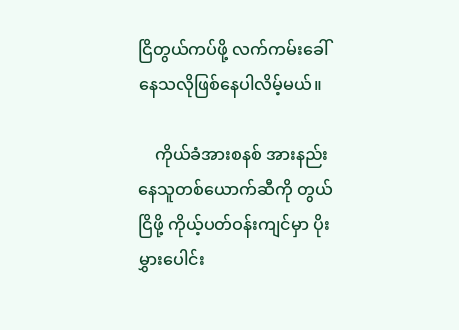ငြိတွယ်ကပ်ဖို့ လက်ကမ်းခေါ်နေသလိုဖြစ်နေပါလိမ့်မယ်။

    ကိုယ်ခံအားစနစ် အားနည်းနေသူတစ်ယောက်ဆီကို တွယ်ငြိဖို့ ကိုယ့်ပတ်ဝန်းကျင်မှာ ပိုးမွှားပေါင်း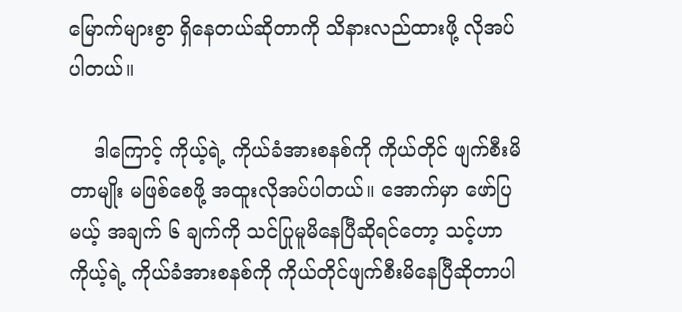မြောက်များစွာ ရှိနေတယ်ဆိုတာကို သိနားလည်ထားဖို့ လိုအပ်ပါတယ်။

    ဒါကြောင့် ကိုယ့်ရဲ့ ကိုယ်ခံအားစနစ်ကို ကိုယ်တိုင် ဖျက်စီးမိတာမျိုး မဖြစ်စေဖို့ အထူးလိုအပ်ပါတယ်။ အောက်မှာ ဖော်ပြမယ့် အချက် ၆ ချက်ကို သင်ပြုမူမိနေပြီဆိုရင်တော့ သင့်ဟာ ကိုယ့်ရဲ့ ကိုယ်ခံအားစနစ်ကို ကိုယ်တိုင်ဖျက်စီးမိနေပြီဆိုတာပါ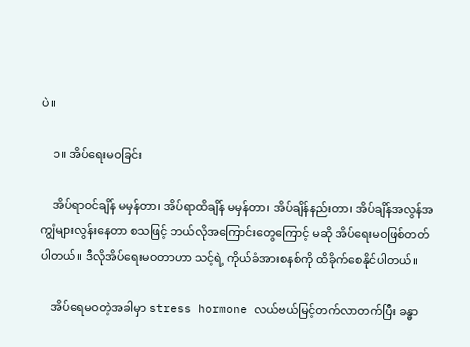ပဲ။

    ၁။ အိပ်ရေးမဝခြင်း

    အိပ်ရာဝင်ချိန် မမှန်တာ၊ အိပ်ရာထိချိန် မမှန်တာ၊ အိပ်ချိန်နည်းတာ၊ အိပ်ချိန်အလွန်အကျွံများလွန်းနေတာ စသဖြင့် ဘယ်လိုအကြောင်းတွေကြောင့် မဆို အိပ်ရေးမဝဖြစ်တတ်ပါတယ်။ ဒီလိုအိပ်ရေးမဝတာဟာ သင့်ရဲ့ ကိုယ်ခံအားစနစ်ကို ထိခိုက်စေနိုင်ပါတယ်။

    အိပ်ရေမဝတဲ့အခါမှာ stress hormone လယ်ဗယ်မြင့်တက်လာတက်ပြီး ခန္ဓာ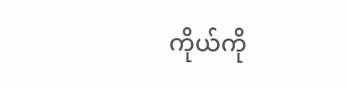ကိုယ်ကို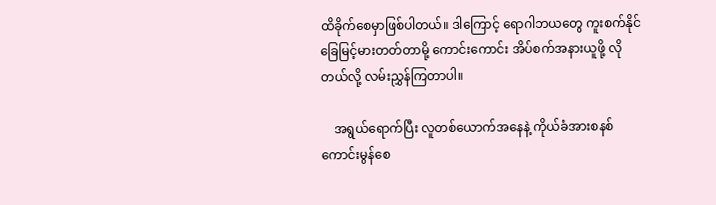ထိခိုက်စေမှာဖြစ်ပါတယ်။ ဒါကြောင့် ရောဂါဘယတွေ ကူးစက်နိုင်ခြေမြင့်မားတတ်တာမို့ ကောင်းကောင်း အိပ်စက်အနားယူဖို့ လိုတယ်လို့ လမ်းညွှန်ကြတာပါ။

    အရွယ်ရောက်ပြီး လူတစ်ယောက်အနေနဲ့ ကိုယ်ခံအားစနစ်ကောင်းမွန်စေ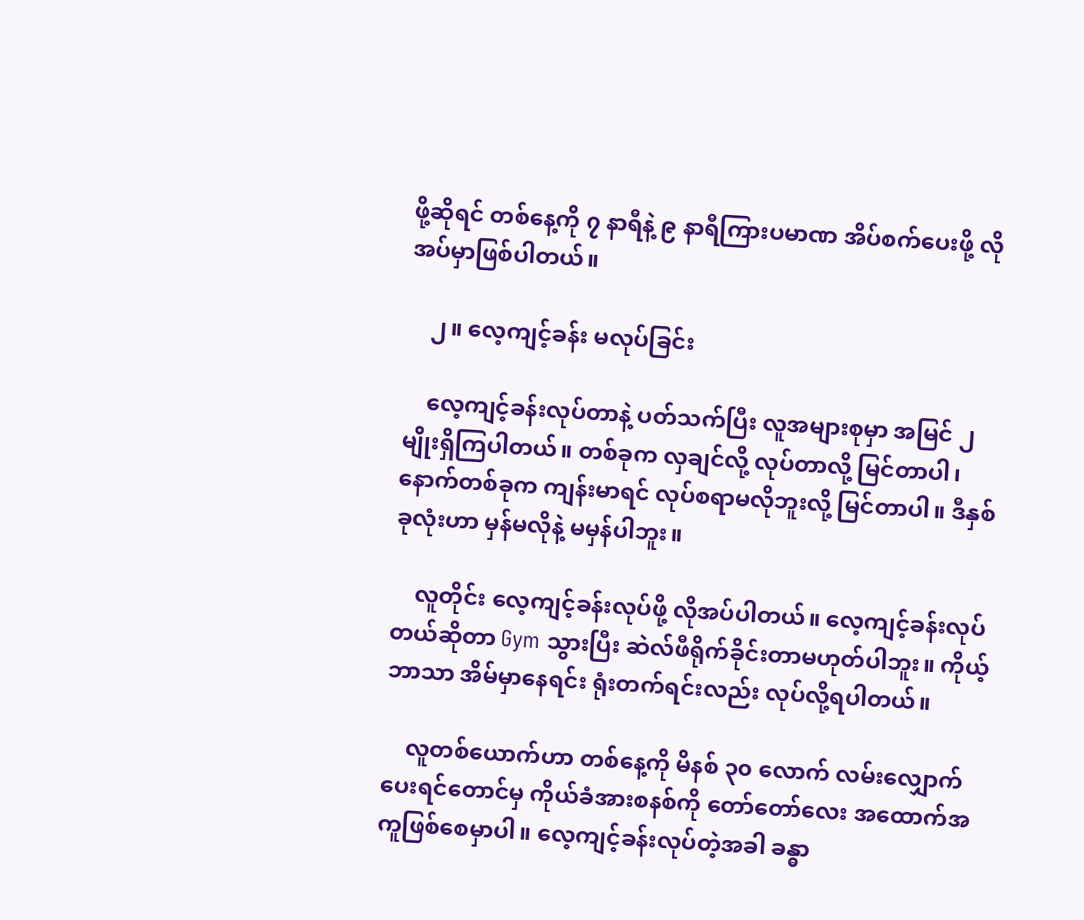ဖို့ဆိုရင် တစ်နေ့ကို ၇ နာရီနဲ့ ၉ နာရီကြားပမာဏ အိပ်စက်ပေးဖို့ လိုအပ်မှာဖြစ်ပါတယ်။

    ၂။ လေ့ကျင့်ခန်း မလုပ်ခြင်း

    လေ့ကျင့်ခန်းလုပ်တာနဲ့ ပတ်သက်ပြီး လူအများစုမှာ အမြင် ၂ မျိုးရှိကြပါတယ်။ တစ်ခုက လှချင်လို့ လုပ်တာလို့ မြင်တာပါ၊ နောက်တစ်ခုက ကျန်းမာရင် လုပ်စရာမလိုဘူးလို့ မြင်တာပါ။ ဒီနှစ်ခုလုံးဟာ မှန်မလိုနဲ့ မမှန်ပါဘူး။

    လူတိုင်း လေ့ကျင့်ခန်းလုပ်ဖို့ လိုအပ်ပါတယ်။ လေ့ကျင့်ခန်းလုပ်တယ်ဆိုတာ Gym သွားပြီး ဆဲလ်ဖီရိုက်ခိုင်းတာမဟုတ်ပါဘူး။ ကိုယ့်ဘာသာ အိမ်မှာနေရင်း ရုံးတက်ရင်းလည်း လုပ်လို့ရပါတယ်။

    လူတစ်ယောက်ဟာ တစ်နေ့ကို မိနစ် ၃၀ လောက် လမ်းလျှောက်ပေးရင်တောင်မှ ကိုယ်ခံအားစနစ်ကို တော်တော်လေး အထောက်အကူဖြစ်စေမှာပါ။ လေ့ကျင့်ခန်းလုပ်တဲ့အခါ ခန္ဓာ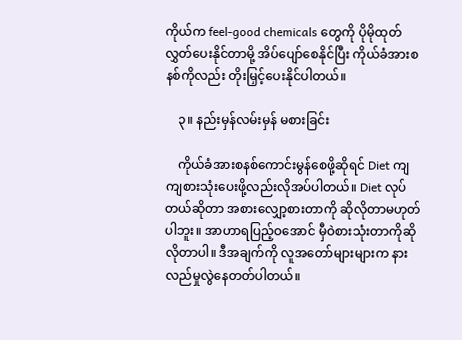ကိုယ်က feel-good chemicals တွေကို ပိုမိုထုတ်လွှတ်ပေးနိုင်တာမို့ အိပ်ပျော်စေနိုင်ပြီး ကိုယ်ခံအားစနစ်ကိုလည်း တိုးမြှင့်ပေးနိုင်ပါတယ်။

    ၃။ နည်းမှန်လမ်းမှန် မစားခြင်း

    ကိုယ်ခံအားစနစ်ကောင်းမွန်စေဖို့ဆိုရင် Diet ကျကျစားသုံးပေးဖို့လည်းလိုအပ်ပါတယ်။ Diet လုပ်တယ်ဆိုတာ အစားလျှော့စားတာကို ဆိုလိုတာမဟုတ်ပါဘူး။ အာဟာရပြည့်ဝအောင် မှီဝဲစားသုံးတာကိုဆိုလိုတာပါ။ ဒီအချက်ကို လူအတော်များများက နားလည်မှုလွဲနေတတ်ပါတယ်။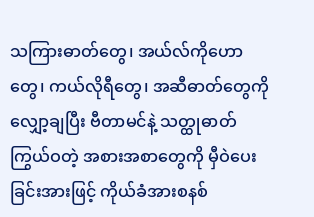သကြားဓာတ်တွေ၊ အယ်လ်ကိုဟောတွေ၊ ကယ်လိုရီတွေ၊ အဆီဓာတ်တွေကို လျှော့ချပြီး ဗီတာမင်နဲ့ သတ္ထုဓာတ်ကြွယ်ဝတဲ့ အစားအစာတွေကို မှီဝဲပေးခြင်းအားဖြင့် ကိုယ်ခံအားစနစ်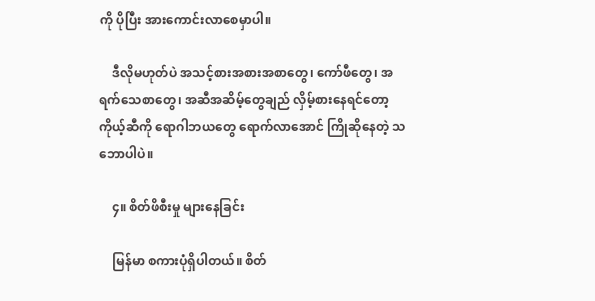ကို ပိုပြီး အားကောင်းလာစေမှာပါ။

    ဒီလိုမဟုတ်ပဲ အသင့်စားအစားအစာတွေ၊ ကော်ဖီတွေ၊ အရက်သေစာတွေ၊ အဆီအဆိမ့်တွေချည် လှိမ့်စားနေရင်တော့ ကိုယ့်ဆီကို ရောဂါဘယတွေ ရောက်လာအောင် ကြိုဆိုနေတဲ့ သဘောပါပဲ။

    ၄။ စိတ်ဖိစီးမှု များနေခြင်း

    မြန်မာ စကားပုံရှိပါတယ်။ စိတ်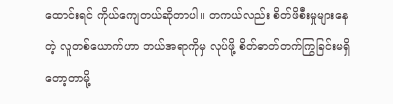ထောင်းရင် ကိုယ်ကျေတယ်ဆိုတာပါ။ တကယ်လည်း စိတ်ဖိစီးမှုများနေတဲ့ လူတစ်ယောက်ဟာ ဘယ်အရာကိုမှ လုပ်ဖို့ စိတ်ဓာတ်တက်ကြွခြင်းမရှိတော့တာမို့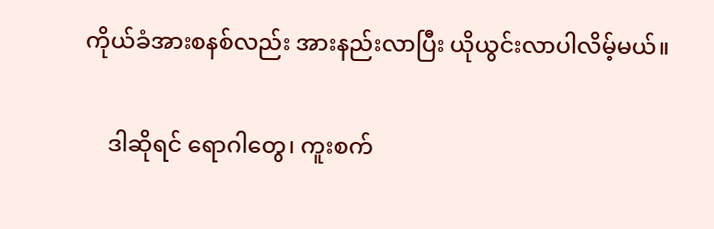ကိုယ်ခံအားစနစ်လည်း အားနည်းလာပြီး ယိုယွင်းလာပါလိမ့်မယ်။

    ဒါဆိုရင် ရောဂါတွေ၊ ကူးစက်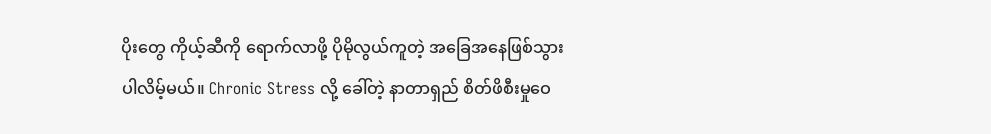ပိုးတွေ ကိုယ့်ဆီကို ရောက်လာဖို့ ပိုမိုလွယ်ကူတဲ့ အခြေအနေဖြစ်သွားပါလိမ့်မယ်။ Chronic Stress လို့ ခေါ်တဲ့ နာတာရှည် စိတ်ဖိစီးမှုဝေ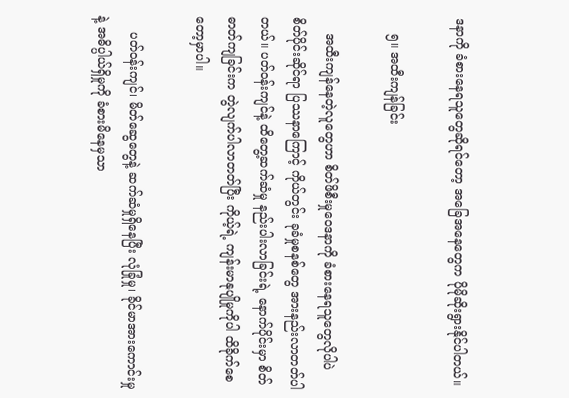ဒနာကို ခံစားနေရသူတွေဆိုရင်တော့ အခြေအနေတွေက ပိုမိုဆိုးရွားနိုင်ပါတယ်။

    ၅။ အထီးကျန်ခြင်း

    အထီးကျန်နေတဲ့လူတွေဟာ စိတ်ဖိစီးမှုဝေဒနာကို ခံစားနေရသူတွေလိုပါပဲ စိတ်ပိုင်းဆိုင်ရာ ပြဿနာကြောင့် ကိုယ်တွင်း ခုခံမှုစနစ်တွေ အားနည်းလာတတ်ပါတယ်။ ပတ်ဝန်းကျင်နဲ့ ထိတွေ့ဆက်ဆံမှု နည်းပါးလာခြင်းရဲ့ နောက်ပိုင်းမှာ စိတ်ဓာတ်ကျခြင်းက တွဲလျက်ပါလာတတ်ပြီး ကိုယ့်ရဲ့ ကျန်းမာနုပျိုမှုကိုပါ ထိခိုက်စေတော့မှာပါ။

    ပတ်ဝန်းကျင်၊ မိတ်ဆွေတွေနဲ့ ဆက်ဆံမှုရှိနေပြီး လုံခြုံမှု၊ ခိုင်မာအားကောင်းမှုနဲ့ အဓိပ္ပါယ်ရှိမှုကို ခံစားမိနေမှသာ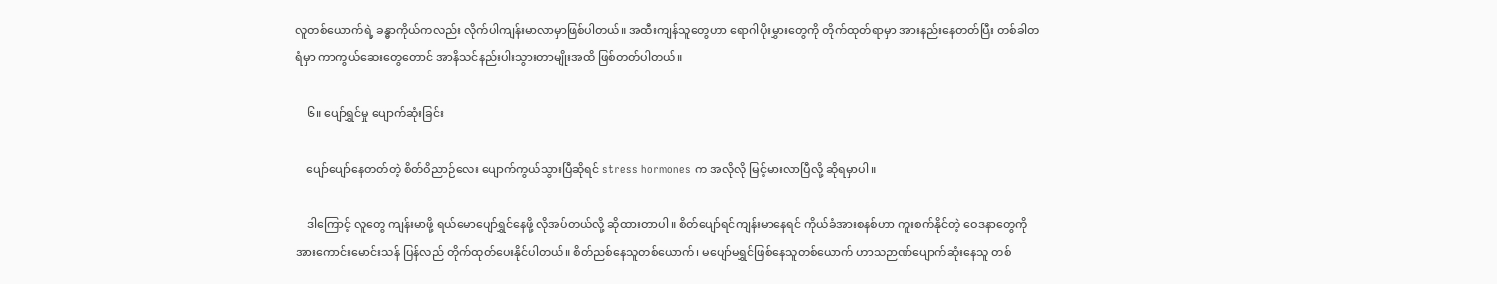လူတစ်ယောက်ရဲ့ ခန္ဓာကိုယ်ကလည်း လိုက်ပါကျန်းမာလာမှာဖြစ်ပါတယ်။ အထီးကျန်သူတွေဟာ ရောဂါပိုးမွှားတွေကို တိုက်ထုတ်ရာမှာ အားနည်းနေတတ်ပြီး တစ်ခါတရံမှာ ကာကွယ်ဆေးတွေတောင် အာနိသင်နည်းပါးသွားတာမျိုးအထိ ဖြစ်တတ်ပါတယ်။

    ၆။ ပျော်ရွှင်မှု ပျောက်ဆုံးခြင်း

    ပျော်ပျော်နေတတ်တဲ့ စိတ်ဝိညာဉ်လေး ပျောက်ကွယ်သွားပြီဆိုရင် stress hormones က အလိုလို မြင့်မားလာပြီလို့ ဆိုရမှာပါ။

    ဒါကြောင့် လူတွေ ကျန်းမာဖို့ ရယ်မောပျော်ရွှင်နေဖို့ လိုအပ်တယ်လို့ ဆိုထားတာပါ။ စိတ်ပျော်ရင်ကျန်းမာနေရင် ကိုယ်ခံအားစနစ်ဟာ ကူးစက်နိုင်တဲ့ ဝေဒနာတွေကို အားကောင်းမောင်းသန် ပြန်လည် တိုက်ထုတ်ပေးနိုင်ပါတယ်။ စိတ်ညစ်နေသူတစ်ယောက်၊ မပျော်မရွှင်ဖြစ်နေသူတစ်ယောက် ဟာသဉာဏ်ပျောက်ဆုံးနေသူ တစ်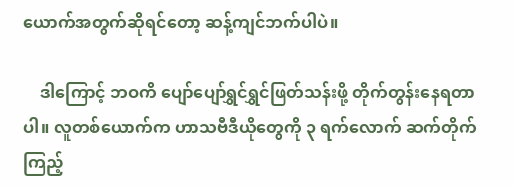ယောက်အတွက်ဆိုရင်တော့ ဆန့်ကျင်ဘက်ပါပဲ။

    ဒါကြောင့် ဘဝကိ ပျော်ပျော်ရွှင်ရွှင်ဖြတ်သန်းဖို့ တိုက်တွန်းနေရတာပါ။ လူတစ်ယောက်က ဟာသဗီဒီယိုတွေကို ၃ ရက်လောက် ဆက်တိုက်ကြည့်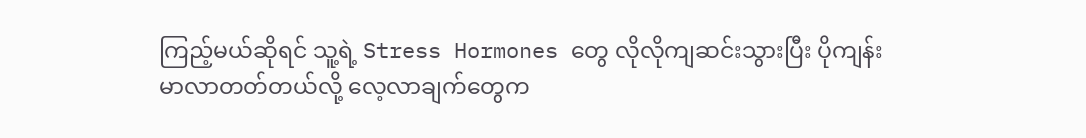ကြည့်မယ်ဆိုရင် သူ့ရဲ့ Stress Hormones တွေ လိုလိုကျဆင်းသွားပြီး ပိုကျန်းမာလာတတ်တယ်လို့ လေ့လာချက်တွေက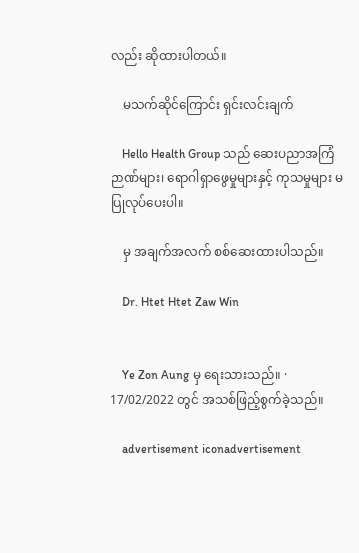လည်း ဆိုထားပါတယ်။

    မသက်ဆိုင်ကြောင်း ရှင်းလင်းချက်

    Hello Health Group သည် ဆေးပညာအကြံဉာဏ်များ၊ ရောဂါရှာဖွေမှုများနှင့် ကုသမှုများ မပြုလုပ်ပေးပါ။

    မှ အချက်အလက် စစ်ဆေးထားပါသည်။

    Dr. Htet Htet Zaw Win


    Ye Zon Aung မှ ရေးသားသည်။ · 17/02/2022 တွင် အသစ်ဖြည့်စွက်ခဲ့သည်။

    advertisement iconadvertisement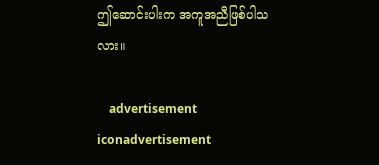ဤဆောင်းပါးက အကူအညီဖြစ်ပါသလား။

    advertisement iconadvertisement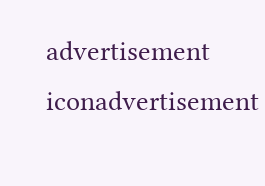advertisement iconadvertisement